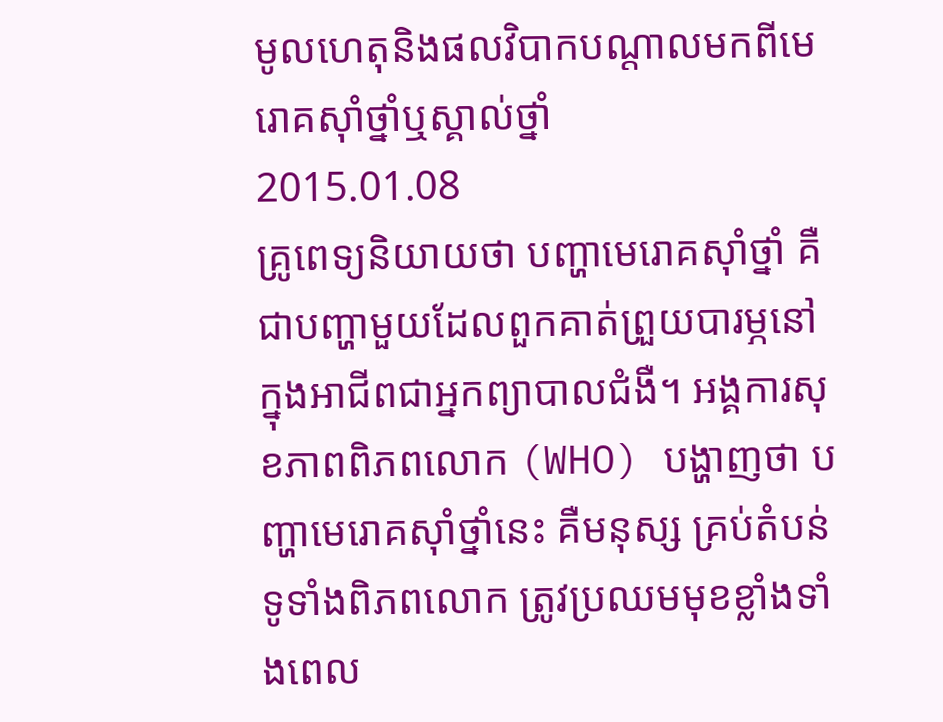មូលហេតុនិងផលវិបាកបណ្ដាលមកពីមេរោគស៊ាំថ្នាំឬស្គាល់ថ្នាំ
2015.01.08
គ្រូពេទ្យនិយាយថា បញ្ហាមេរោគស៊ាំថ្នាំ គឺជាបញ្ហាមួយដែលពួកគាត់ព្រួយបារម្ភនៅក្នុងអាជីពជាអ្នកព្យាបាលជំងឺ។ អង្គការសុខភាពពិភពលោក (WHO) បង្ហាញថា បញ្ហាមេរោគស៊ាំថ្នាំនេះ គឺមនុស្ស គ្រប់តំបន់ទូទាំងពិភពលោក ត្រូវប្រឈមមុខខ្លាំងទាំងពេល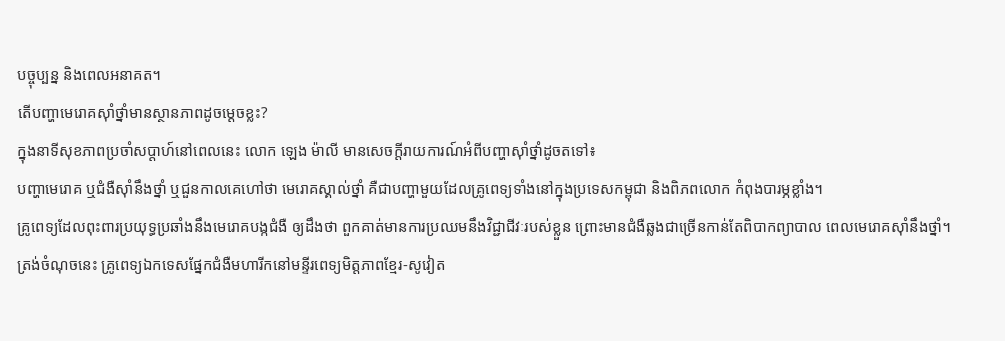បច្ចុប្បន្ន និងពេលអនាគត។
តើបញ្ហាមេរោគស៊ាំថ្នាំមានស្ថានភាពដូចម្ដេចខ្លះ?
ក្នុងនាទីសុខភាពប្រចាំសប្ដាហ៍នៅពេលនេះ លោក ឡេង ម៉ាលី មានសេចក្ដីរាយការណ៍អំពីបញ្ហាស៊ាំថ្នាំដូចតទៅ៖
បញ្ហាមេរោគ ឬជំងឺស៊ាំនឹងថ្នាំ ឬជួនកាលគេហៅថា មេរោគស្គាល់ថ្នាំ គឺជាបញ្ហាមួយដែលគ្រូពេទ្យទាំងនៅក្នុងប្រទេសកម្ពុជា និងពិភពលោក កំពុងបារម្ភខ្លាំង។
គ្រូពេទ្យដែលពុះពារប្រយុទ្ធប្រឆាំងនឹងមេរោគបង្កជំងឺ ឲ្យដឹងថា ពួកគាត់មានការប្រឈមនឹងវិជ្ជាជីវៈរបស់ខ្លួន ព្រោះមានជំងឺឆ្លងជាច្រើនកាន់តែពិបាកព្យាបាល ពេលមេរោគស៊ាំនឹងថ្នាំ។
ត្រង់ចំណុចនេះ គ្រូពេទ្យឯកទេសផ្នែកជំងឺមហារីកនៅមន្ទីរពេទ្យមិត្តភាពខ្មែរ-សូវៀត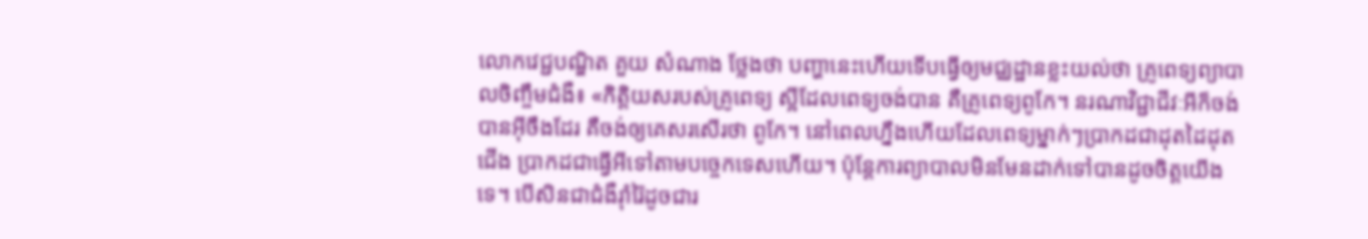លោកវេជ្ជបណ្ឌិត គួយ សំណាង ថ្លែងថា បញ្ហានេះហើយទើបធ្វើឲ្យមជ្ឈដ្ឋានខ្លះយល់ថា គ្រូពេទ្យព្យាបាលចិញ្ចឹមជំងឺ៖ «កិត្តិយសរបស់គ្រូពេទ្យ ស្អីដែលពេទ្យចង់បាន គឺគ្រូពេទ្យពូកែ។ នរណាវិជ្ជាជីវៈអីក៏ចង់បានអ៊ីចឹងដែរ គឺចង់ឲ្យគេសរសើរថា ពូកែ។ នៅពេលហ្នឹងហើយដែលពេទ្យម្នាក់ៗប្រាកដជាដុតដៃដុតជើង ប្រាកដជាធ្វើអីទៅតាមបច្ចេកទេសហើយ។ ប៉ុន្តែការព្យាបាលមិនមែនដាក់ទៅបានដូចចិត្តយើងទេ។ បើសិនជាជំងឺរ៉ាំរ៉ៃដូចជារ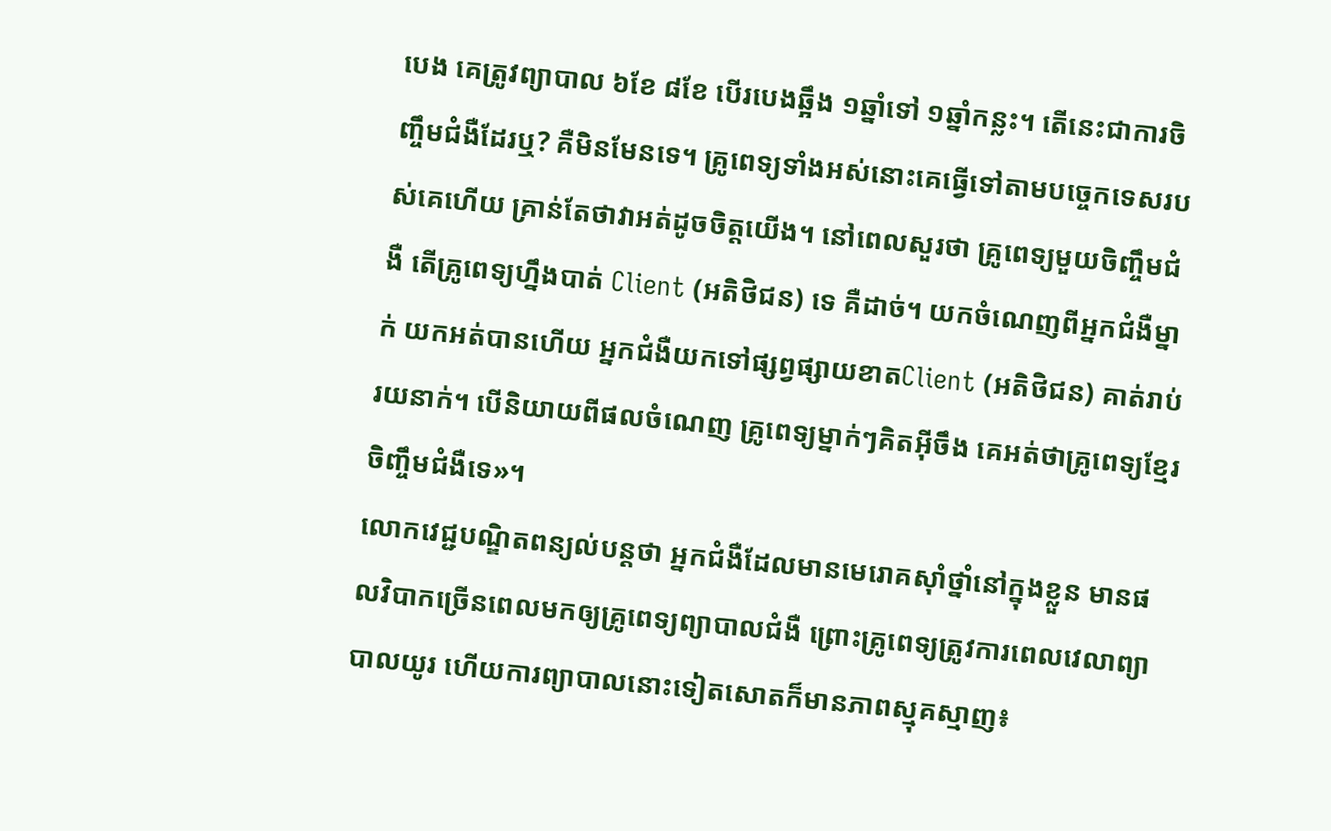បេង គេត្រូវព្យាបាល ៦ខែ ៨ខែ បើរបេងឆ្អឹង ១ឆ្នាំទៅ ១ឆ្នាំកន្លះ។ តើនេះជាការចិញ្ចឹមជំងឺដែរឬ? គឺមិនមែនទេ។ គ្រូពេទ្យទាំងអស់នោះគេធ្វើទៅតាមបច្ចេកទេសរបស់គេហើយ គ្រាន់តែថាវាអត់ដូចចិត្តយើង។ នៅពេលសួរថា គ្រូពេទ្យមួយចិញ្ចឹមជំងឺ តើគ្រូពេទ្យហ្នឹងបាត់ Client (អតិថិជន) ទេ គឺដាច់។ យកចំណេញពីអ្នកជំងឺម្នាក់ យកអត់បានហើយ អ្នកជំងឺយកទៅផ្សព្វផ្សាយខាតClient (អតិថិជន) គាត់រាប់រយនាក់។ បើនិយាយពីផលចំណេញ គ្រូពេទ្យម្នាក់ៗគិតអ៊ីចឹង គេអត់ថាគ្រូពេទ្យខ្មែរចិញ្ចឹមជំងឺទេ»។
លោកវេជ្ជបណ្ឌិតពន្យល់បន្តថា អ្នកជំងឺដែលមានមេរោគស៊ាំថ្នាំនៅក្នុងខ្លួន មានផលវិបាកច្រើនពេលមកឲ្យគ្រូពេទ្យព្យាបាលជំងឺ ព្រោះគ្រូពេទ្យត្រូវការពេលវេលាព្យាបាលយូរ ហើយការព្យាបាលនោះទៀតសោតក៏មានភាពស្មុគស្មាញ៖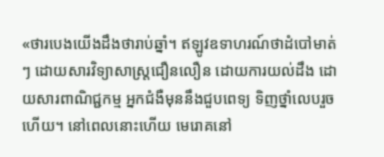«ថារបេងយើងដឹងថារាប់ឆ្នាំ។ ឥឡូវឧទាហរណ៍ថាដំបៅមាត់ៗ ដោយសារវិទ្យាសាស្ត្រជឿនលឿន ដោយការយល់ដឹង ដោយសារពាណិជ្ជកម្ម អ្នកជំងឺមុននឹងជួបពេទ្យ ទិញថ្នាំលេបរួចហើយ។ នៅពេលនោះហើយ មេរោគនៅ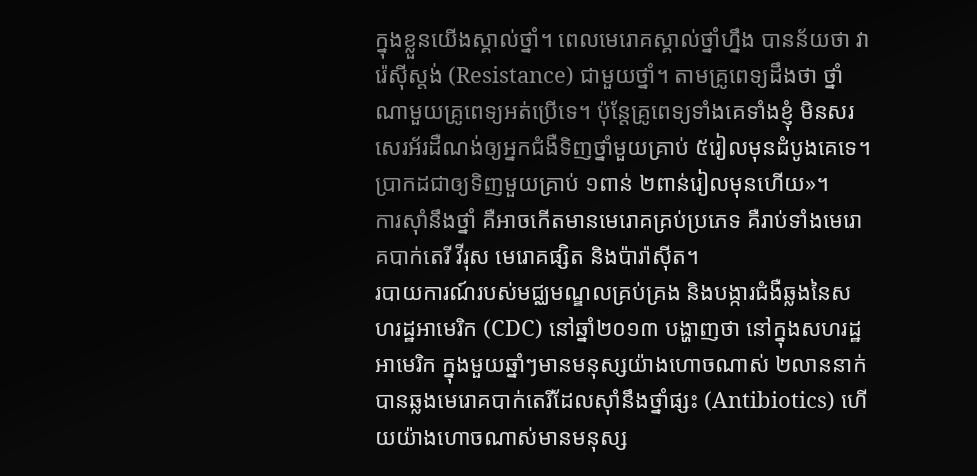ក្នុងខ្លួនយើងស្គាល់ថ្នាំ។ ពេលមេរោគស្គាល់ថ្នាំហ្នឹង បានន័យថា វារ៉េស៊ីស្តង់ (Resistance) ជាមួយថ្នាំ។ តាមគ្រូពេទ្យដឹងថា ថ្នាំណាមួយគ្រូពេទ្យអត់ប្រើទេ។ ប៉ុន្តែគ្រូពេទ្យទាំងគេទាំងខ្ញុំ មិនសរសេរអ័រដឺណង់ឲ្យអ្នកជំងឺទិញថ្នាំមួយគ្រាប់ ៥រៀលមុនដំបូងគេទេ។ ប្រាកដជាឲ្យទិញមួយគ្រាប់ ១ពាន់ ២ពាន់រៀលមុនហើយ»។
ការស៊ាំនឹងថ្នាំ គឺអាចកើតមានមេរោគគ្រប់ប្រភេទ គឺរាប់ទាំងមេរោគបាក់តេរី វីរុស មេរោគផ្សិត និងប៉ារ៉ាស៊ីត។
របាយការណ៍របស់មជ្ឈមណ្ឌលគ្រប់គ្រង និងបង្ការជំងឺឆ្លងនៃសហរដ្ឋអាមេរិក (CDC) នៅឆ្នាំ២០១៣ បង្ហាញថា នៅក្នុងសហរដ្ឋអាមេរិក ក្នុងមួយឆ្នាំៗមានមនុស្សយ៉ាងហោចណាស់ ២លាននាក់ បានឆ្លងមេរោគបាក់តេរីដែលស៊ាំនឹងថ្នាំផ្សះ (Antibiotics) ហើយយ៉ាងហោចណាស់មានមនុស្ស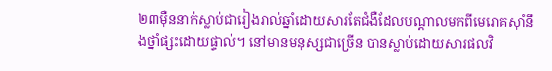២៣ម៉ឺននាក់ស្លាប់ជារៀងរាល់ឆ្នាំដោយសារតែជំងឺដែលបណ្ដាលមកពីមេរោគស៊ាំនឹងថ្នាំផ្សះដោយផ្ទាល់។ នៅមានមនុស្សជាច្រើន បានស្លាប់ដោយសារផលវិ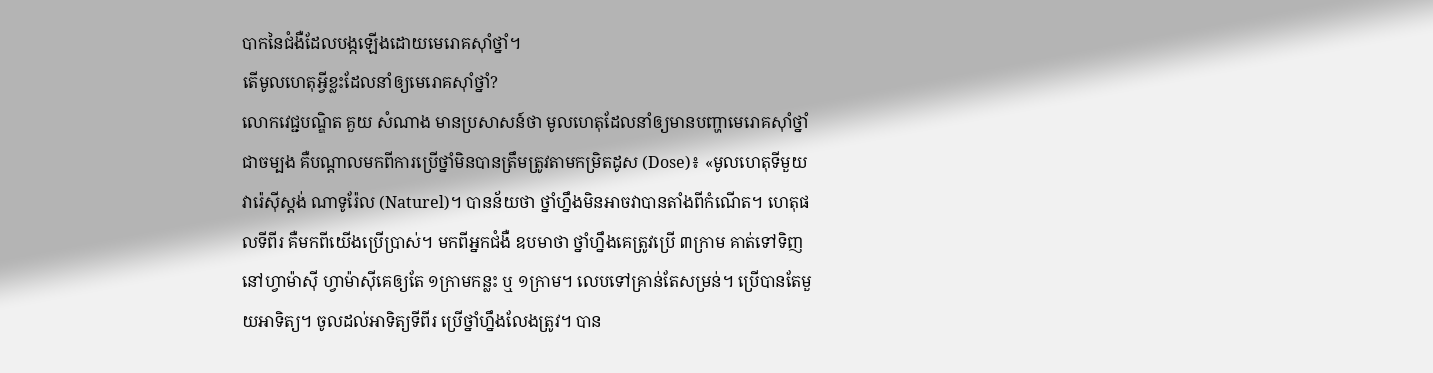បាកនៃជំងឺដែលបង្កឡើងដោយមេរោគស៊ាំថ្នាំ។
តើមូលហេតុអ្វីខ្លះដែលនាំឲ្យមេរោគស៊ាំថ្នាំ?
លោកវេជ្ជបណ្ឌិត គួយ សំណាង មានប្រសាសន៍ថា មូលហេតុដែលនាំឲ្យមានបញ្ហាមេរោគស៊ាំថ្នាំ ជាចម្បង គឺបណ្ដាលមកពីការប្រើថ្នាំមិនបានត្រឹមត្រូវតាមកម្រិតដូស (Dose)៖ «មូលហេតុទីមួយ វារ៉េស៊ីស្តង់ ណាទូរ៉ែល (Naturel)។ បានន័យថា ថ្នាំហ្នឹងមិនអាចវាបានតាំងពីកំណើត។ ហេតុផលទីពីរ គឺមកពីយើងប្រើប្រាស់។ មកពីអ្នកជំងឺ ឧបមាថា ថ្នាំហ្នឹងគេត្រូវប្រើ ៣ក្រាម គាត់ទៅទិញនៅហ្វាម៉ាស៊ី ហ្វាម៉ាស៊ីគេឲ្យតែ ១ក្រាមកន្លះ ឬ ១ក្រាម។ លេបទៅគ្រាន់តែសម្រន់។ ប្រើបានតែមួយអាទិត្យ។ ចូលដល់អាទិត្យទីពីរ ប្រើថ្នាំហ្នឹងលែងត្រូវ។ បាន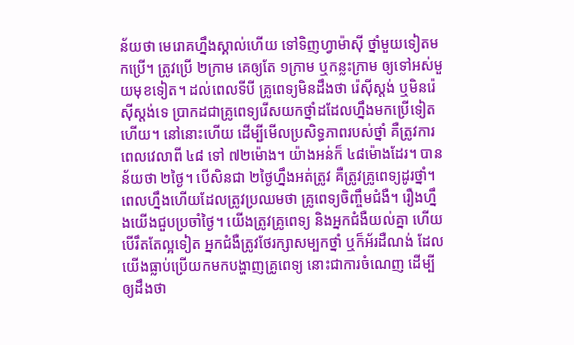ន័យថា មេរោគហ្នឹងស្គាល់ហើយ ទៅទិញហ្វាម៉ាស៊ី ថ្នាំមួយទៀតមកប្រើ។ ត្រូវប្រើ ២ក្រាម គេឲ្យតែ ១ក្រាម ឬកន្លះក្រាម ឲ្យទៅអស់មួយមុខទៀត។ ដល់ពេលទីបី គ្រូពេទ្យមិនដឹងថា រ៉េស៊ីស្តង់ ឬមិនរ៉េស៊ីស្តង់ទេ ប្រាកដជាគ្រូពេទ្យរើសយកថ្នាំដដែលហ្នឹងមកប្រើទៀតហើយ។ នៅនោះហើយ ដើម្បីមើលប្រសិទ្ធភាពរបស់ថ្នាំ គឺត្រូវការពេលវេលាពី ៤៨ ទៅ ៧២ម៉ោង។ យ៉ាងអន់ក៏ ៤៨ម៉ោងដែរ។ បានន័យថា ២ថ្ងៃ។ បើសិនជា ២ថ្ងៃហ្នឹងអត់ត្រូវ គឺត្រូវគ្រូពេទ្យដូរថ្នាំ។ ពេលហ្នឹងហើយដែលត្រូវប្រឈមថា គ្រូពេទ្យចិញ្ចឹមជំងឺ។ រឿងហ្នឹងយើងជួបប្រចាំថ្ងៃ។ យើងត្រូវគ្រូពេទ្យ និងអ្នកជំងឺយល់គ្នា ហើយបើរឹតតែល្អទៀត អ្នកជំងឺត្រូវថែរក្សាសម្បកថ្នាំ ឬក៏អ័រដឺណង់ ដែលយើងធ្លាប់ប្រើយកមកបង្ហាញគ្រូពេទ្យ នោះជាការចំណេញ ដើម្បីឲ្យដឹងថា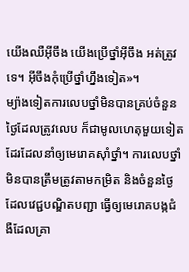យើងឈឺអ៊ីចឹង យើងប្រើថ្នាំអ៊ីចឹង អត់ត្រូវទេ។ អ៊ីចឹងកុំប្រើថ្នាំហ្នឹងទៀត»។
ម្យ៉ាងទៀតការលេបថ្នាំមិនបានគ្រប់ចំនួនថ្ងៃដែលត្រូវលេប ក៏ជាមូលហេតុមួយទៀតដែរដែលនាំឲ្យមេរោគស៊ាំថ្នាំ។ ការលេបថ្នាំមិនបានត្រឹមត្រូវតាមកម្រិត និងចំនួនថ្ងៃដែលវេជ្ជបណ្ឌិតបញ្ជា ធ្វើឲ្យមេរោគបង្កជំងឺដែលគ្រា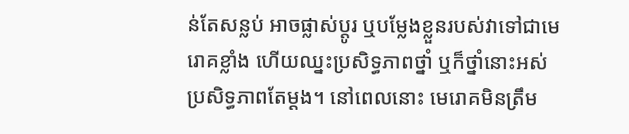ន់តែសន្លប់ អាចផ្លាស់ប្ដូរ ឬបម្លែងខ្លួនរបស់វាទៅជាមេរោគខ្លាំង ហើយឈ្នះប្រសិទ្ធភាពថ្នាំ ឬក៏ថ្នាំនោះអស់ប្រសិទ្ធភាពតែម្ដង។ នៅពេលនោះ មេរោគមិនត្រឹម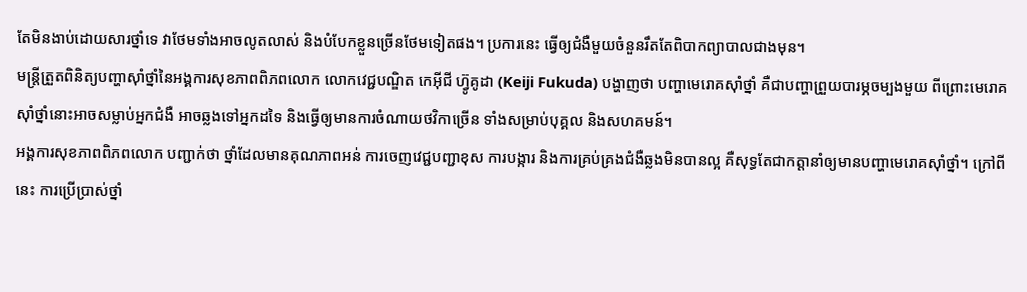តែមិនងាប់ដោយសារថ្នាំទេ វាថែមទាំងអាចលូតលាស់ និងបំបែកខ្លួនច្រើនថែមទៀតផង។ ប្រការនេះ ធ្វើឲ្យជំងឺមួយចំនួនរឹតតែពិបាកព្យាបាលជាងមុន។
មន្ត្រីត្រួតពិនិត្យបញ្ហាស៊ាំថ្នាំនៃអង្គការសុខភាពពិភពលោក លោកវេជ្ជបណ្ឌិត កេអ៊ីជី ហ៊្វូគូដា (Keiji Fukuda) បង្ហាញថា បញ្ហាមេរោគស៊ាំថ្នាំ គឺជាបញ្ហាព្រួយបារម្ភចម្បងមួយ ពីព្រោះមេរោគស៊ាំថ្នាំនោះអាចសម្លាប់អ្នកជំងឺ អាចឆ្លងទៅអ្នកដទៃ និងធ្វើឲ្យមានការចំណាយថវិកាច្រើន ទាំងសម្រាប់បុគ្គល និងសហគមន៍។
អង្គការសុខភាពពិភពលោក បញ្ជាក់ថា ថ្នាំដែលមានគុណភាពអន់ ការចេញវេជ្ជបញ្ជាខុស ការបង្ការ និងការគ្រប់គ្រងជំងឺឆ្លងមិនបានល្អ គឺសុទ្ធតែជាកត្តានាំឲ្យមានបញ្ហាមេរោគស៊ាំថ្នាំ។ ក្រៅពីនេះ ការប្រើប្រាស់ថ្នាំ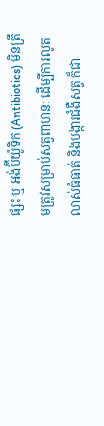ផ្សះ ឬ អង់ប៊ីយ៉ូទិក (Antibiotics) មិនត្រឹមត្រូវសម្រាប់សត្វពាហនៈ ដើម្បីការលូតលាស់ធំធាត់ និងបង្ការជំងឺសត្វ ក៏ជា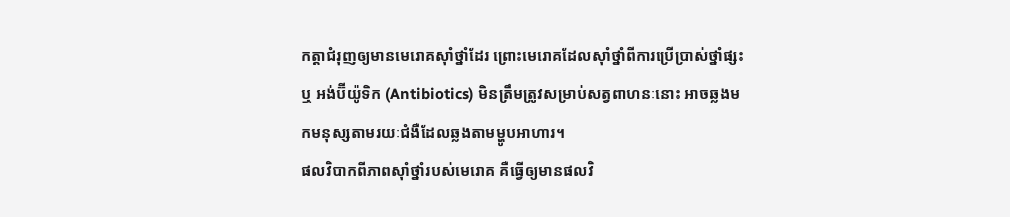កត្តាជំរុញឲ្យមានមេរោគស៊ាំថ្នាំដែរ ព្រោះមេរោគដែលស៊ាំថ្នាំពីការប្រើប្រាស់ថ្នាំផ្សះ ឬ អង់ប៊ីយ៉ូទិក (Antibiotics) មិនត្រឹមត្រូវសម្រាប់សត្វពាហនៈនោះ អាចឆ្លងមកមនុស្សតាមរយៈជំងឺដែលឆ្លងតាមម្ហូបអាហារ។
ផលវិបាកពីភាពស៊ាំថ្នាំរបស់មេរោគ គឺធ្វើឲ្យមានផលវិ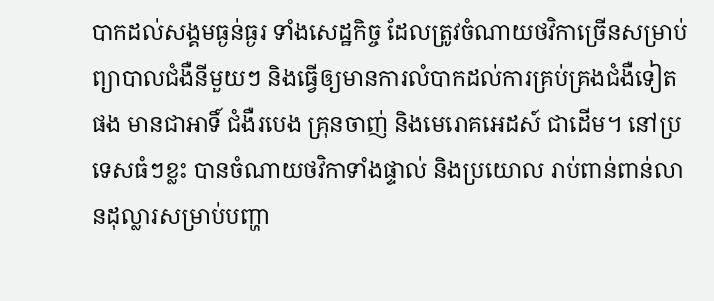បាកដល់សង្គមធ្ងន់ធ្ងរ ទាំងសេដ្ឋកិច្ច ដែលត្រូវចំណាយថវិកាច្រើនសម្រាប់ព្យាបាលជំងឺនីមួយៗ និងធ្វើឲ្យមានការលំបាកដល់ការគ្រប់គ្រងជំងឺទៀតផង មានជាអាទិ៍ ជំងឺរបេង គ្រុនចាញ់ និងមេរោគអេដស៍ ជាដើម។ នៅប្រទេសធំៗខ្លះ បានចំណាយថវិកាទាំងផ្ទាល់ និងប្រយោល រាប់ពាន់ពាន់លានដុល្លារសម្រាប់បញ្ហា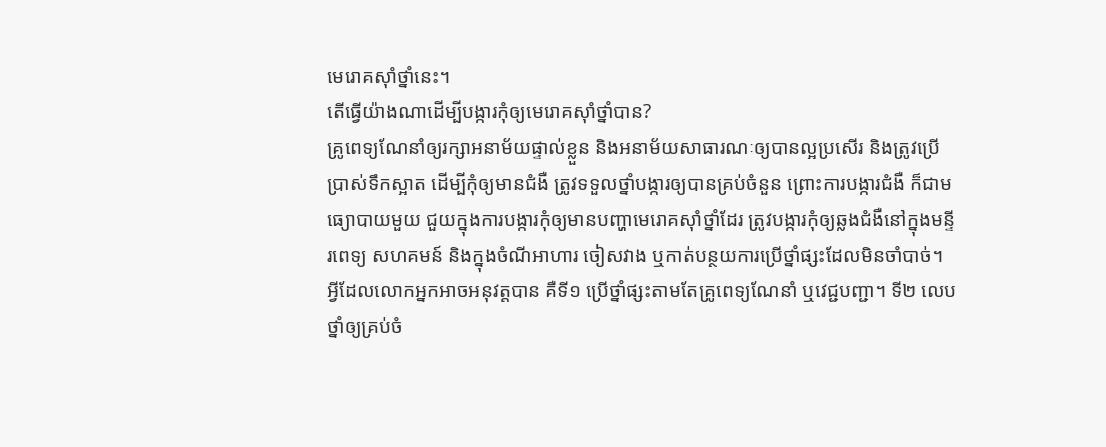មេរោគស៊ាំថ្នាំនេះ។
តើធ្វើយ៉ាងណាដើម្បីបង្ការកុំឲ្យមេរោគស៊ាំថ្នាំបាន?
គ្រូពេទ្យណែនាំឲ្យរក្សាអនាម័យផ្ទាល់ខ្លួន និងអនាម័យសាធារណៈឲ្យបានល្អប្រសើរ និងត្រូវប្រើប្រាស់ទឹកស្អាត ដើម្បីកុំឲ្យមានជំងឺ ត្រូវទទួលថ្នាំបង្ការឲ្យបានគ្រប់ចំនួន ព្រោះការបង្ការជំងឺ ក៏ជាមធ្យោបាយមួយ ជួយក្នុងការបង្ការកុំឲ្យមានបញ្ហាមេរោគស៊ាំថ្នាំដែរ ត្រូវបង្ការកុំឲ្យឆ្លងជំងឺនៅក្នុងមន្ទីរពេទ្យ សហគមន៍ និងក្នុងចំណីអាហារ ចៀសវាង ឬកាត់បន្ថយការប្រើថ្នាំផ្សះដែលមិនចាំបាច់។
អ្វីដែលលោកអ្នកអាចអនុវត្តបាន គឺទី១ ប្រើថ្នាំផ្សះតាមតែគ្រូពេទ្យណែនាំ ឬវេជ្ជបញ្ជា។ ទី២ លេបថ្នាំឲ្យគ្រប់ចំ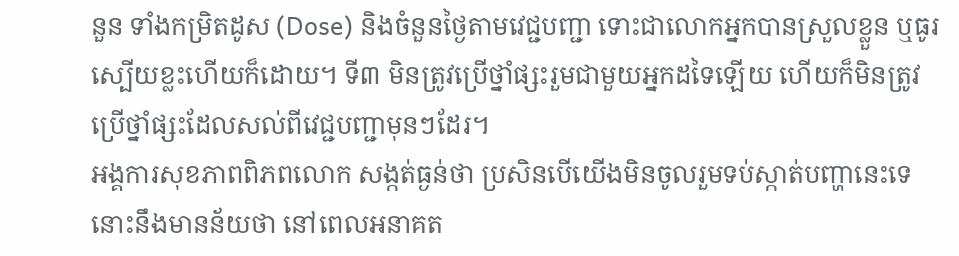នួន ទាំងកម្រិតដូស (Dose) និងចំនួនថ្ងៃតាមវេជ្ជបញ្ជា ទោះជាលោកអ្នកបានស្រួលខ្លួន ឬធូរស្បើយខ្លះហើយក៏ដោយ។ ទី៣ មិនត្រូវប្រើថ្នាំផ្សះរួមជាមួយអ្នកដទៃឡើយ ហើយក៏មិនត្រូវប្រើថ្នាំផ្សះដែលសល់ពីវេជ្ជបញ្ជាមុនៗដែរ។
អង្គការសុខភាពពិភពលោក សង្កត់ធ្ងន់ថា ប្រសិនបើយើងមិនចូលរួមទប់ស្កាត់បញ្ហានេះទេ នោះនឹងមានន័យថា នៅពេលអនាគត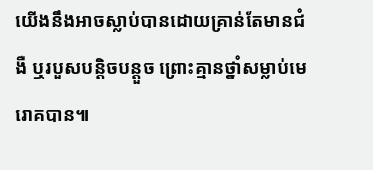យើងនឹងអាចស្លាប់បានដោយគ្រាន់តែមានជំងឺ ឬរបួសបន្តិចបន្តួច ព្រោះគ្មានថ្នាំសម្លាប់មេរោគបាន៕